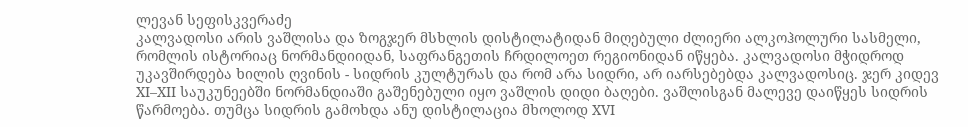ლევან სეფისკვერაძე
კალვადოსი არის ვაშლისა და ზოგჯერ მსხლის დისტილატიდან მიღებული ძლიერი ალკოჰოლური სასმელი, რომლის ისტორიაც ნორმანდიიდან, საფრანგეთის ჩრდილოეთ რეგიონიდან იწყება. კალვადოსი მჭიდროდ უკავშირდება ხილის ღვინის - სიდრის კულტურას და რომ არა სიდრი, არ იარსებებდა კალვადოსიც. ჯერ კიდევ XI–XII საუკუნეებში ნორმანდიაში გაშენებული იყო ვაშლის დიდი ბაღები. ვაშლისგან მალევე დაიწყეს სიდრის წარმოება. თუმცა სიდრის გამოხდა ანუ დისტილაცია მხოლოდ XVI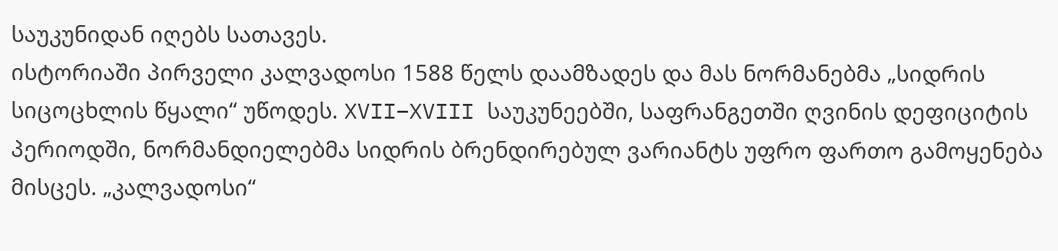საუკუნიდან იღებს სათავეს.
ისტორიაში პირველი კალვადოსი 1588 წელს დაამზადეს და მას ნორმანებმა „სიდრის სიცოცხლის წყალი“ უწოდეს. XVII–XVIII საუკუნეებში, საფრანგეთში ღვინის დეფიციტის პერიოდში, ნორმანდიელებმა სიდრის ბრენდირებულ ვარიანტს უფრო ფართო გამოყენება მისცეს. „კალვადოსი“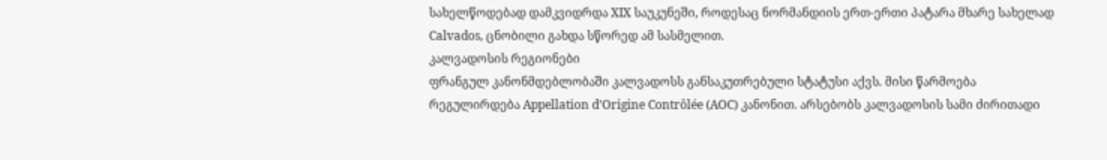სახელწოდებად დამკვიდრდა XIX საუკუნეში, როდესაც ნორმანდიის ერთ-ერთი პატარა მხარე სახელად Calvados, ცნობილი გახდა სწორედ ამ სასმელით.
კალვადოსის რეგიონები
ფრანგულ კანონმდებლობაში კალვადოსს განსაკუთრებული სტატუსი აქვს. მისი წარმოება რეგულირდება Appellation d’Origine Contrôlée (AOC) კანონით. არსებობს კალვადოსის სამი ძირითადი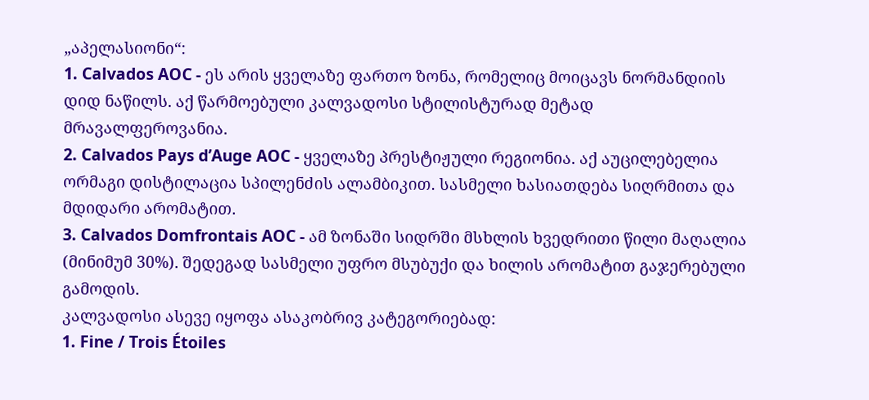„აპელასიონი“:
1. Calvados AOC - ეს არის ყველაზე ფართო ზონა, რომელიც მოიცავს ნორმანდიის დიდ ნაწილს. აქ წარმოებული კალვადოსი სტილისტურად მეტად მრავალფეროვანია.
2. Calvados Pays d’Auge AOC - ყველაზე პრესტიჟული რეგიონია. აქ აუცილებელია ორმაგი დისტილაცია სპილენძის ალამბიკით. სასმელი ხასიათდება სიღრმითა და მდიდარი არომატით.
3. Calvados Domfrontais AOC - ამ ზონაში სიდრში მსხლის ხვედრითი წილი მაღალია (მინიმუმ 30%). შედეგად სასმელი უფრო მსუბუქი და ხილის არომატით გაჯერებული გამოდის.
კალვადოსი ასევე იყოფა ასაკობრივ კატეგორიებად:
1. Fine / Trois Étoiles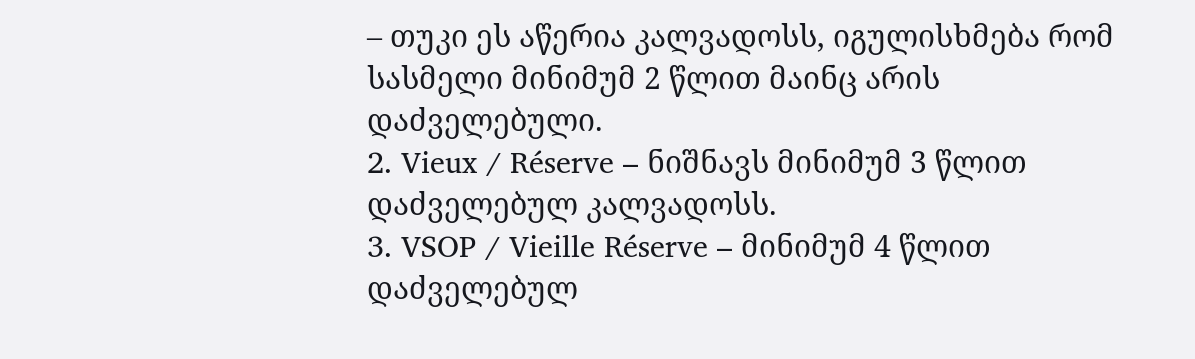– თუკი ეს აწერია კალვადოსს, იგულისხმება რომ სასმელი მინიმუმ 2 წლით მაინც არის დაძველებული.
2. Vieux / Réserve – ნიშნავს მინიმუმ 3 წლით დაძველებულ კალვადოსს.
3. VSOP / Vieille Réserve – მინიმუმ 4 წლით დაძველებულ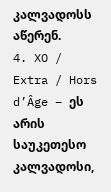კალვადოსს აწერენ.
4. XO / Extra / Hors d’Âge – ეს არის საუკეთესო კალვადოსი,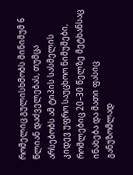რომელიც გულისხმობს მინიმუმ 6 წლიან დაძველებას, თუმცა არსებობს ამ ტიპის სასმელის კიდევ უფრო საუცხოო ნიმუშები, რომლებიც 20–30 წელზე მეტხანსაც ინახება და მათი ფასიც განუზომლად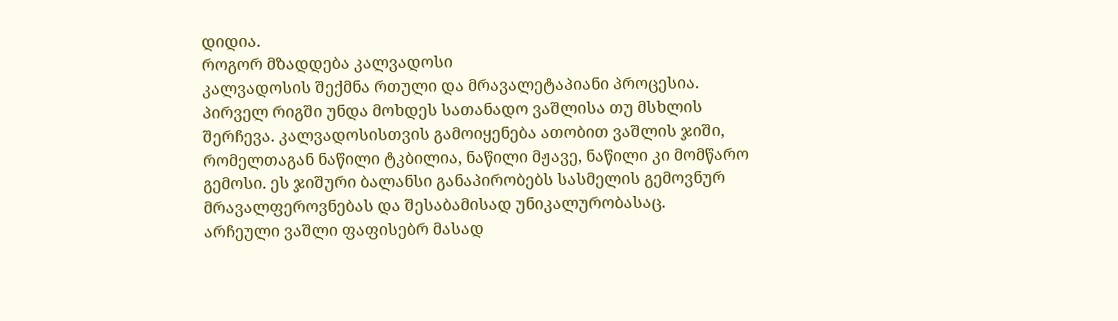დიდია.
როგორ მზადდება კალვადოსი
კალვადოსის შექმნა რთული და მრავალეტაპიანი პროცესია. პირველ რიგში უნდა მოხდეს სათანადო ვაშლისა თუ მსხლის შერჩევა. კალვადოსისთვის გამოიყენება ათობით ვაშლის ჯიში, რომელთაგან ნაწილი ტკბილია, ნაწილი მჟავე, ნაწილი კი მომწარო გემოსი. ეს ჯიშური ბალანსი განაპირობებს სასმელის გემოვნურ მრავალფეროვნებას და შესაბამისად უნიკალურობასაც.
არჩეული ვაშლი ფაფისებრ მასად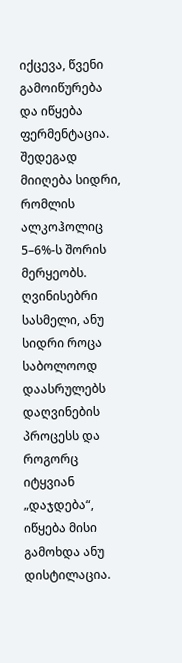იქცევა, წვენი გამოიწურება და იწყება ფერმენტაცია. შედეგად მიიღება სიდრი, რომლის ალკოჰოლიც 5–6%-ს შორის მერყეობს. ღვინისებრი სასმელი, ანუ სიდრი როცა საბოლოოდ დაასრულებს დაღვინების პროცესს და როგორც იტყვიან „დაჯდება“, იწყება მისი გამოხდა ანუ დისტილაცია.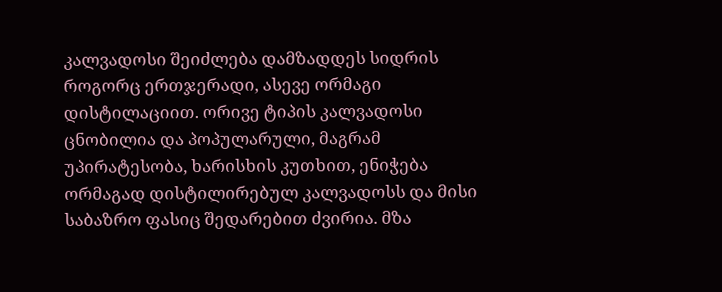კალვადოსი შეიძლება დამზადდეს სიდრის როგორც ერთჯერადი, ასევე ორმაგი დისტილაციით. ორივე ტიპის კალვადოსი ცნობილია და პოპულარული, მაგრამ უპირატესობა, ხარისხის კუთხით, ენიჭება ორმაგად დისტილირებულ კალვადოსს და მისი საბაზრო ფასიც შედარებით ძვირია. მზა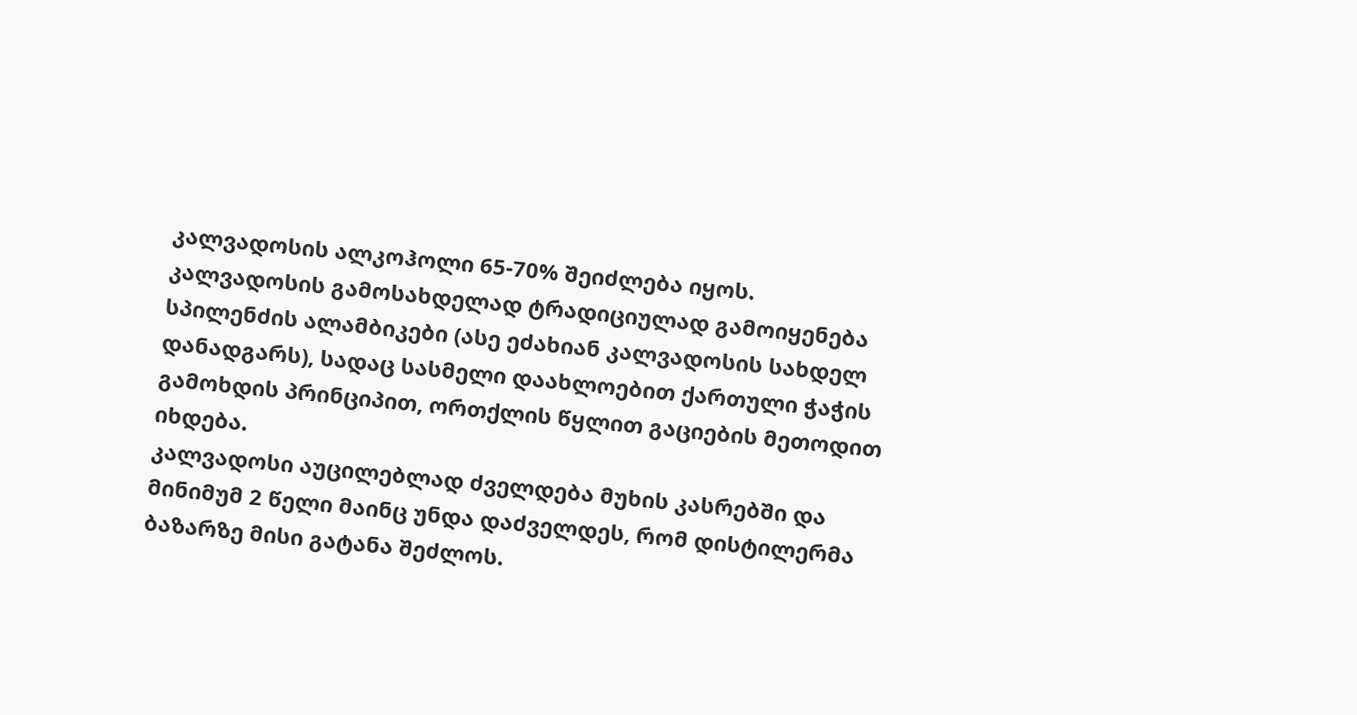კალვადოსის ალკოჰოლი 65-70% შეიძლება იყოს.
კალვადოსის გამოსახდელად ტრადიციულად გამოიყენება სპილენძის ალამბიკები (ასე ეძახიან კალვადოსის სახდელ დანადგარს), სადაც სასმელი დაახლოებით ქართული ჭაჭის გამოხდის პრინციპით, ორთქლის წყლით გაციების მეთოდით იხდება.
კალვადოსი აუცილებლად ძველდება მუხის კასრებში და მინიმუმ 2 წელი მაინც უნდა დაძველდეს, რომ დისტილერმა ბაზარზე მისი გატანა შეძლოს.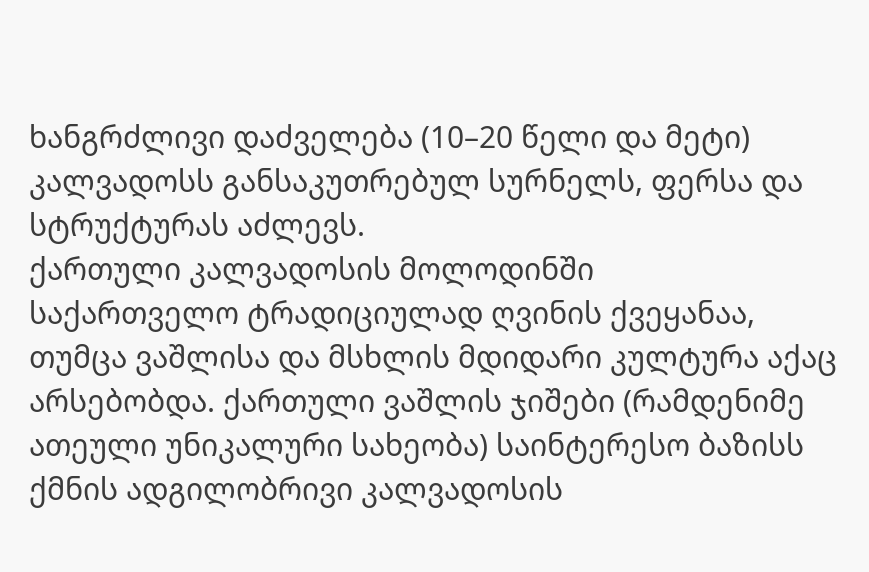ხანგრძლივი დაძველება (10–20 წელი და მეტი) კალვადოსს განსაკუთრებულ სურნელს, ფერსა და სტრუქტურას აძლევს.
ქართული კალვადოსის მოლოდინში
საქართველო ტრადიციულად ღვინის ქვეყანაა, თუმცა ვაშლისა და მსხლის მდიდარი კულტურა აქაც არსებობდა. ქართული ვაშლის ჯიშები (რამდენიმე ათეული უნიკალური სახეობა) საინტერესო ბაზისს ქმნის ადგილობრივი კალვადოსის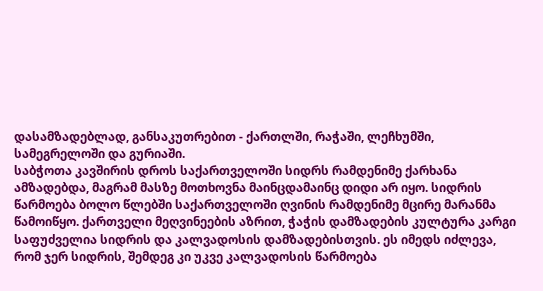დასამზადებლად, განსაკუთრებით - ქართლში, რაჭაში, ლეჩხუმში, სამეგრელოში და გურიაში.
საბჭოთა კავშირის დროს საქართველოში სიდრს რამდენიმე ქარხანა ამზადებდა, მაგრამ მასზე მოთხოვნა მაინცდამაინც დიდი არ იყო. სიდრის წარმოება ბოლო წლებში საქართველოში ღვინის რამდენიმე მცირე მარანმა წამოიწყო. ქართველი მეღვინეების აზრით, ჭაჭის დამზადების კულტურა კარგი საფუძველია სიდრის და კალვადოსის დამზადებისთვის. ეს იმედს იძლევა, რომ ჯერ სიდრის, შემდეგ კი უკვე კალვადოსის წარმოება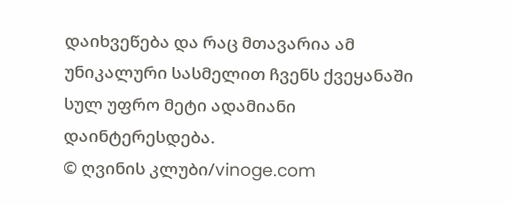დაიხვეწება და რაც მთავარია ამ უნიკალური სასმელით ჩვენს ქვეყანაში სულ უფრო მეტი ადამიანი დაინტერესდება.
© ღვინის კლუბი/vinoge.com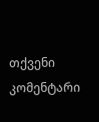თქვენი კომენტარი